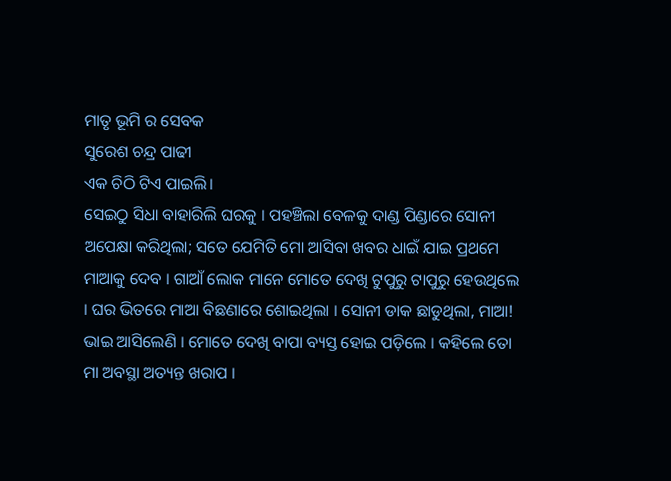ମାତୃ ଭୂମି ର ସେବକ
ସୁରେଶ ଚନ୍ଦ୍ର ପାଢୀ
ଏକ ଚିଠି ଟିଏ ପାଇଲି।
ସେଇଠୁ ସିଧା ବାହାରିଲି ଘରକୁ । ପହଞ୍ଚିଲା ବେଳକୁ ଦାଣ୍ଡ ପିଣ୍ଡାରେ ସୋନୀ ଅପେକ୍ଷା କରିଥିଲା; ସତେ ଯେମିତି ମୋ ଆସିବା ଖବର ଧାଇଁ ଯାଇ ପ୍ରଥମେ ମାଆକୁ ଦେବ । ଗାଆଁ ଲୋକ ମାନେ ମୋତେ ଦେଖି ଟୁପୁରୁ ଟାପୁରୁ ହେଉଥିଲେ । ଘର ଭିତରେ ମାଆ ବିଛଣାରେ ଶୋଇଥିଲା । ସୋନୀ ଡାକ ଛାଡୁଥିଲା, ମାଆ! ଭାଇ ଆସିଲେଣି । ମୋତେ ଦେଖି ବାପା ବ୍ୟସ୍ତ ହୋଇ ପଡ଼ିଲେ । କହିଲେ ତୋ ମା ଅବସ୍ଥା ଅତ୍ୟନ୍ତ ଖରାପ ।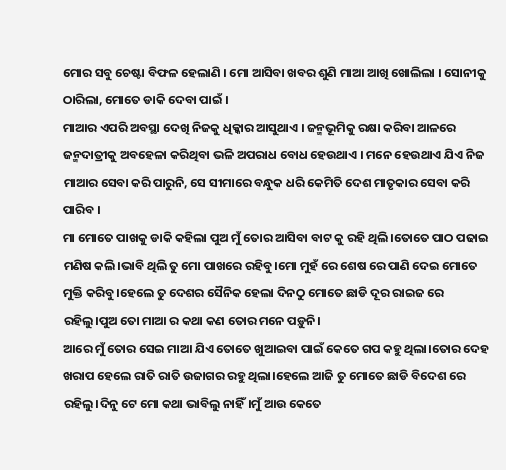ମୋର ସବୁ ଚେଷ୍ଟା ବିଫଳ ହେଲାଣି । ମୋ ଆସିବା ଖବର ଶୁଣି ମାଆ ଆଖି ଖୋଲିଲା । ସୋନୀକୁ ଠାରିଲା, ମୋତେ ଡାକି ଦେବା ପାଇଁ ।
ମାଆର ଏପରି ଅବସ୍ଥା ଦେଖି ନିଜକୁ ଧିକ୍କାର ଆସୁଥାଏ । ଜନ୍ମଭୂମିକୁ ରକ୍ଷା କରିବା ଆଳରେ ଜନ୍ମଦାତ୍ରୀକୁ ଅବହେଳା କରିଥିବା ଭଳି ଅପରାଧ ବୋଧ ହେଉଥାଏ । ମନେ ହେଉଥାଏ ଯିଏ ନିଜ ମାଆର ସେବା କରି ପାରୁନି, ସେ ସୀମାରେ ବନ୍ଧୁକ ଧରି କେମିତି ଦେଶ ମାତୃକାର ସେବା କରି ପାରିବ ।
ମା ମୋତେ ପାଖକୁ ଡାକି କହିଲା ପୁଅ ମୁଁ ତୋର ଆସିବା ବାଟ କୁ ରହି ଥିଲି।ତୋତେ ପାଠ ପଢାଇ ମଣିଷ କଲି।ଭାବି ଥିଲି ତୁ ମୋ ପାଖରେ ରହିବୁ।ମୋ ମୁହଁ ରେ ଶେଷ ରେ ପାଣି ଦେଇ ମୋତେ ମୁକ୍ତି କରିବୁ।ହେଲେ ତୁ ଦେଶର ସୈନିକ ହେଲା ଦିନଠୁ ମୋତେ ଛାଡି ଦୂର ରାଇଜ ରେ ରହିଲୁ।ପୁଅ ତୋ ମାଆ ର କଥା କଣ ତୋର ମନେ ପଡ଼ୁନି।
ଆରେ ମୁଁ ତୋର ସେଇ ମାଆ ଯିଏ ତୋତେ ଖୁଆଇବା ପାଇଁ କେତେ ଗପ କହୁ ଥିଲା।ତୋର ଦେହ ଖରାପ ହେଲେ ରାତି ରାତି ଉଜାଗର ରହୁ ଥିଲା।ହେଲେ ଆଜି ତୁ ମୋତେ ଛାଡି ବିଦେଶ ରେ ରହିଲୁ।ଦିନୁ ଟେ ମୋ କଥା ଭାବିଲୁ ନାହିଁ।ମୁଁ ଆଉ କେତେ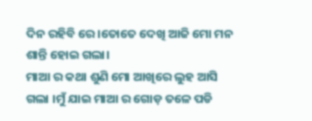ଦିନ ରହିବି ରେ ।ତୋତେ ଦେଖି ଆଜି ମୋ ମନ ଶାନ୍ତି ହୋଇ ଗଲା।
ମାଆ ର କଥା ଶୁଣି ମୋ ଆଖିରେ ଲୁହ ଆସି ଗଲା ।ମୁଁ ଯାଇ ମାଆ ର ଗୋଡ଼ ତଳେ ପଡି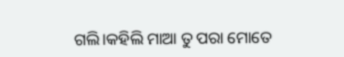ଗଲି।କହିଲି ମାଆ ତୁ ପରା ମୋତେ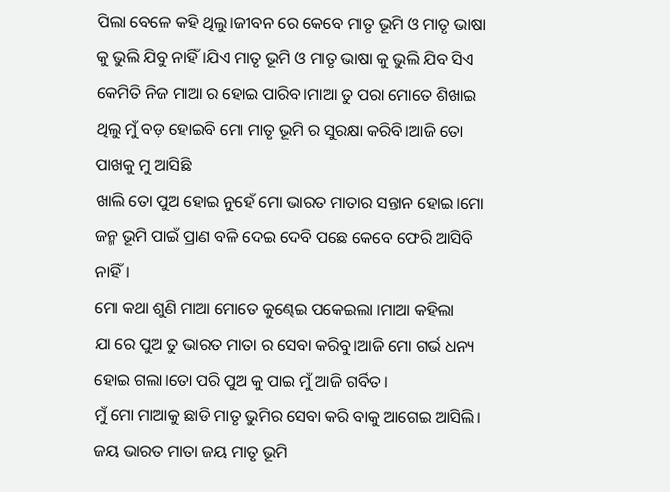ପିଲା ବେଳେ କହି ଥିଲୁ।ଜୀବନ ରେ କେବେ ମାତୃ ଭୂମି ଓ ମାତୃ ଭାଷା କୁ ଭୁଲି ଯିବୁ ନାହିଁ।ଯିଏ ମାତୃ ଭୂମି ଓ ମାତୃ ଭାଷା କୁ ଭୁଲି ଯିବ ସିଏ କେମିତି ନିଜ ମାଆ ର ହୋଇ ପାରିବ।ମାଆ ତୁ ପରା ମୋତେ ଶିଖାଇ ଥିଲୁ ମୁଁ ବଡ଼ ହୋଇବି ମୋ ମାତୃ ଭୂମି ର ସୁରକ୍ଷା କରିବି।ଆଜି ତୋ ପାଖକୁ ମୁ ଆସିଛି
ଖାଲି ତୋ ପୁଅ ହୋଇ ନୁହେଁ ମୋ ଭାରତ ମାତାର ସନ୍ତାନ ହୋଇ।ମୋ ଜନ୍ମ ଭୂମି ପାଇଁ ପ୍ରାଣ ବଳି ଦେଇ ଦେବି ପଛେ କେବେ ଫେରି ଆସିବି ନାହିଁ।
ମୋ କଥା ଶୁଣି ମାଆ ମୋତେ କୁଣ୍ଢେଇ ପକେଇଲା ।ମାଆ କହିଲା
ଯା ରେ ପୁଅ ତୁ ଭାରତ ମାତା ର ସେବା କରିବୁ।ଆଜି ମୋ ଗର୍ଭ ଧନ୍ୟ ହୋଇ ଗଲା।ତୋ ପରି ପୁଅ କୁ ପାଇ ମୁଁ ଆଜି ଗର୍ବିତ।
ମୁଁ ମୋ ମାଆକୁ ଛାଡି ମାତୃ ଭୁମିର ସେବା କରି ବାକୁ ଆଗେଇ ଆସିଲି।
ଜୟ ଭାରତ ମାତା ଜୟ ମାତୃ ଭୂମି